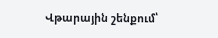Վթարային շենքում՝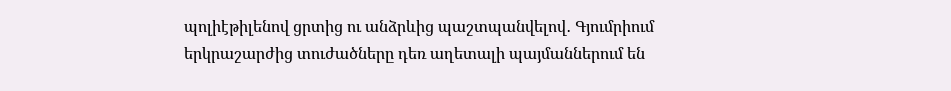պոլիէթիլենով ցրտից ու անձրևից պաշտպանվելով․ Գյումրիում երկրաշարժից տուժածները դեռ աղետալի պայմաններում են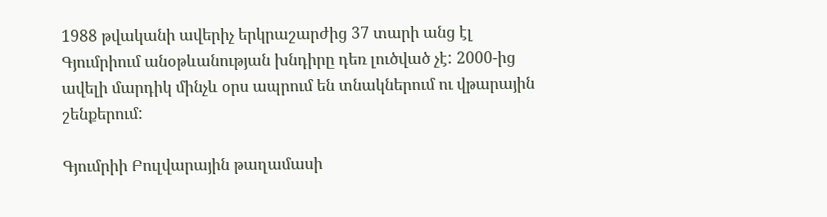1988 թվականի ավերիչ երկրաշարժից 37 տարի անց էլ Գյումրիում անօթևանության խնդիրը դեռ լուծված չէ: 2000-ից ավելի մարդիկ մինչև օրս ապրում են տնակներում ու վթարային շենքերում:

Գյումրիի Բուլվարային թաղամասի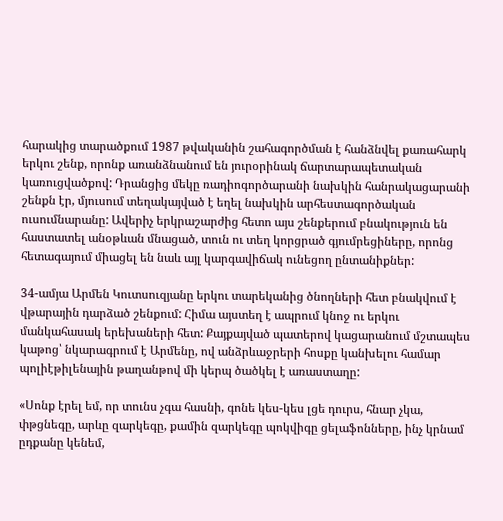հարակից տարածքում 1987 թվականին շահագործման է հանձնվել քառահարկ երկու շենք, որոնք առանձնանում են յուրօրինակ ճարտարապետական կառուցվածքով: Դրանցից մեկը ռադիոգործարանի նախկին հանրակացարանի շենքն էր, մյուսում տեղակայված է եղել նախկին արհեստագործական ուսումնարանը: Ավերիչ երկրաշարժից հետո այս շենքերում բնակություն են հաստատել անօթևան մնացած, տուն ու տեղ կորցրած գյումրեցիները, որոնց հետագայում միացել են նաև այլ կարգավիճակ ունեցող ընտանիքներ:

34-ամյա Արմեն Կուտսուզյանը երկու տարեկանից ծնողների հետ բնակվում է վթարային դարձած շենքում: Հիմա այստեղ է ապրում կնոջ ու երկու մանկահասակ երեխաների հետ: Քայքայված պատերով կացարանում մշտապես կաթոց՝ նկարագրում է Արմենը, ով անձրևաջրերի հոսքը կանխելու համար պոլիէթիլենային թաղանթով մի կերպ ծածկել է առաստաղը:

«Սոնք էրել եմ, որ տունս չգա հասնի, գոնե կես-կես լցե դուրս, հնար չկա, փթցնեգը, արևը զարկեգը, քամին զարկեգը պոկվիգը ցելաֆոնները, ինչ կրնամ ըդքանը կենեմ,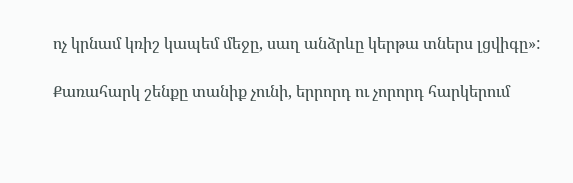ոչ կրնամ կռիշ կապեմ մեջը, սաղ անձրևը կերթա տներս լցվիգը»:

Քառահարկ շենքը տանիք չունի, երրորդ ու չորորդ հարկերում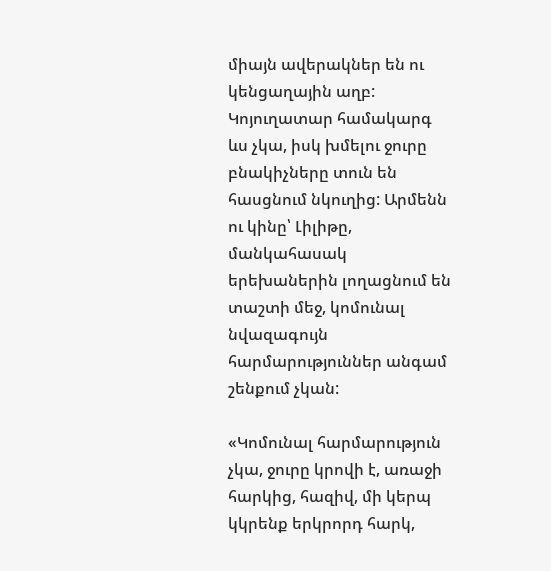միայն ավերակներ են ու կենցաղային աղբ: Կոյուղատար համակարգ ևս չկա, իսկ խմելու ջուրը բնակիչները տուն են հասցնում նկուղից: Արմենն ու կինը՝ Լիլիթը, մանկահասակ երեխաներին լողացնում են տաշտի մեջ, կոմունալ նվազագույն հարմարություններ անգամ շենքում չկան:

«Կոմունալ հարմարություն չկա, ջուրը կրովի է, առաջի հարկից, հազիվ, մի կերպ կկրենք երկրորդ հարկ,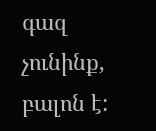գազ չունինք, բալոն է: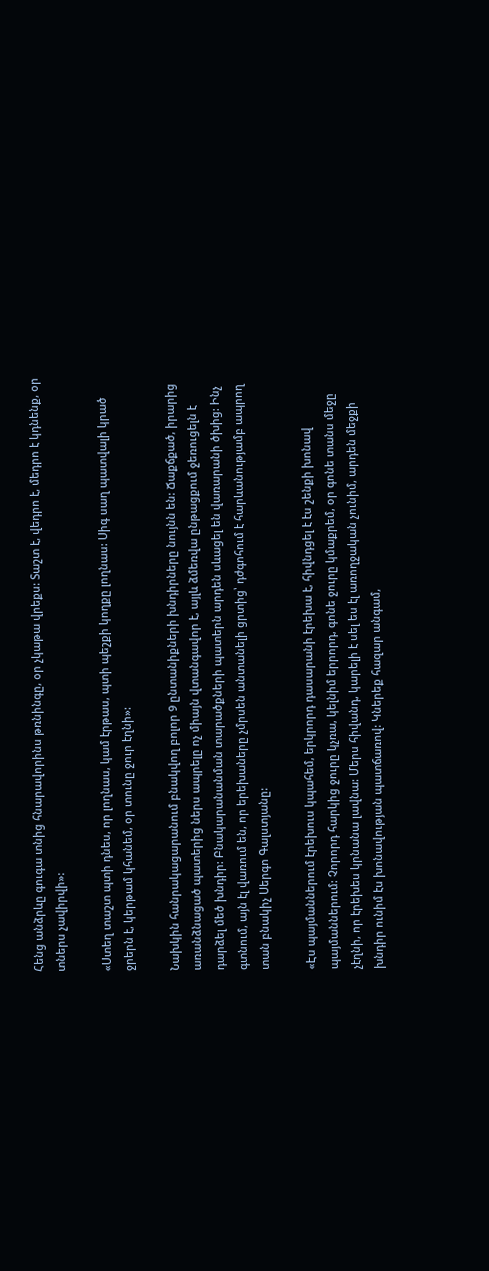Հենց անձրևը գուգա տնից հնարավորինս թռնինգը, օր չկաթա վրեքս: Տաշտ է, վեդրո է, մեդրո է կդնենք, օր տներս չավիրվի»:

«Ստեղ տաշտ պտի դնես, որ լողնաս, կամ էրթաս, պտի պեշքի կողքը լողնաս: Սիգ սաղ պատվալի կրած ջրերն է, կերթամ կհանեմ, օր տունը ջուր էղնի»:

Նախկին հանրակացարանում բնակվող բոլոր 9 ընտանիքների խնդիրները նույնն են: Ճաքճքած, իրարից առանձնացած պատերից ներս ապրելը ոչ միայն վտանգավոր է, այլև ձմեռվա ընթացքում ջեռուցելն է դարձել մեծ խնդիր: Բնակարանանման տարածքների պատերն արդեն սևացել են վառարանի ծխից: Ինչ գտնում, այն էլ վառում են, որ երեխաները չմրսեն անտանելի ցրտից՝ դժգոհում է հարևանությամբ ապրող տան բնակիչ Սերգո Գալստյանը:

«Էս պայմաններում էրեխուս կպահեմ, երկրորդ դասարանի էրեխա է, հիվնդցել է էս շենքի խոնավ պայմաններում: Չորորդ հարկից ջուրը կչռա, կելնիմ երրորդ, գոնե ջուրը կմաքրեմ, օր գոնե տանս մեջը չէղնի, որ էրեխես կրնանա լավնա: Մերս հիվանդ, կարելի է սել ես էլ առողջական չունիմ, արդեն մեջքի խնդիր ունիմ էս խոնավության պատճառով: Կներեք հազար անգամ,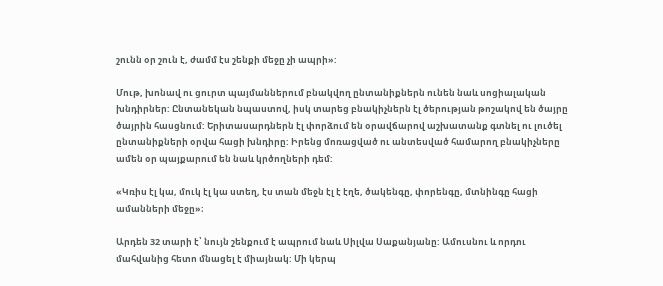շունն օր շուն է, ժամմ էս շենքի մեջը չի ապրի»:

Մութ, խոնավ ու ցուրտ պայմաններում բնակվող ընտանիքներն ունեն նաև սոցիալական խնդիրներ: Ընտանեկան նպաստով, իսկ տարեց բնակիչներն էլ ծերության թոշակով են ծայրը ծայրին հասցնում: Երիտասարդներն էլ փորձում են օրավճարով աշխատանք գտնել ու լուծել ընտանիքների օրվա հացի խնդիրը: Իրենց մոռացված ու անտեսված համարող բնակիչները ամեն օր պայքարում են նաև կրծողների դեմ:

«Կռիս էլ կա, մուկ էլ կա ստեղ, էս տան մեջն էլ է էղե, ծակենգը, փորենգը, մտնինգը հացի ամանների մեջը»։

Արդեն 32 տարի է՝ նույն շենքում է ապրում նաև Սիլվա Սաքանյանը: Ամուսնու և որդու մահվանից հետո մնացել է միայնակ: Մի կերպ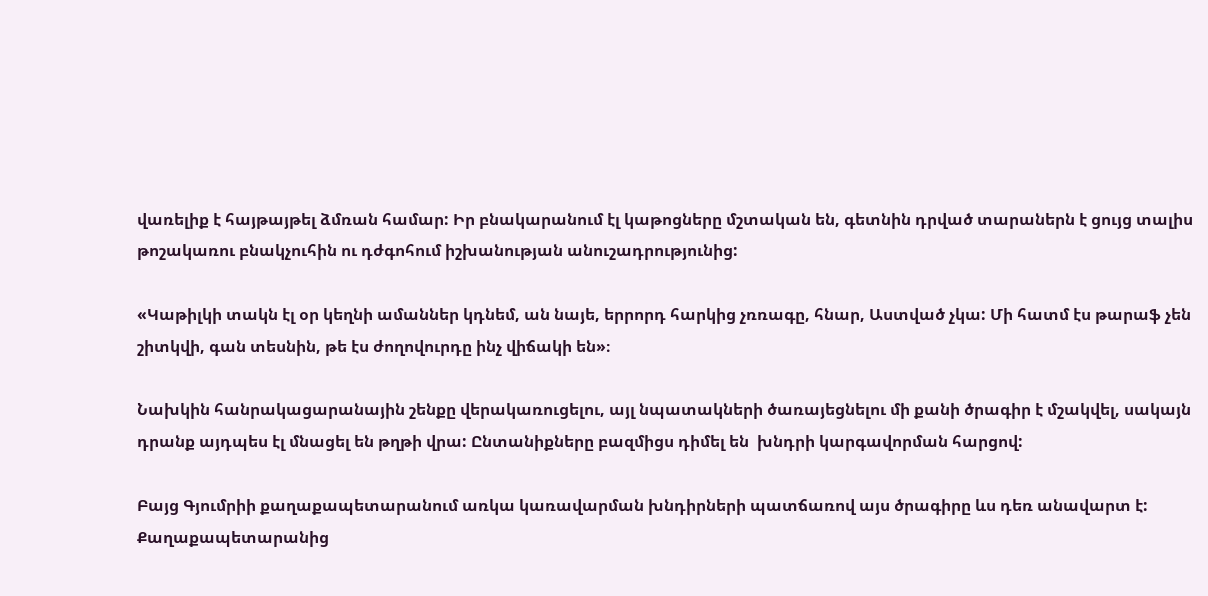վառելիք է հայթայթել ձմռան համար: Իր բնակարանում էլ կաթոցները մշտական են, գետնին դրված տարաներն է ցույց տալիս թոշակառու բնակչուհին ու դժգոհում իշխանության անուշադրությունից:

«Կաթիլկի տակն էլ օր կեղնի ամաններ կդնեմ, ան նայե, երրորդ հարկից չռռագը, հնար, Աստված չկա: Մի հատմ էս թարաֆ չեն շիտկվի, գան տեսնին, թե էս ժողովուրդը ինչ վիճակի են»։

Նախկին հանրակացարանային շենքը վերակառուցելու, այլ նպատակների ծառայեցնելու մի քանի ծրագիր է մշակվել, սակայն դրանք այդպես էլ մնացել են թղթի վրա: Ընտանիքները բազմիցս դիմել են  խնդրի կարգավորման հարցով:

Բայց Գյումրիի քաղաքապետարանում առկա կառավարման խնդիրների պատճառով այս ծրագիրը ևս դեռ անավարտ է: Քաղաքապետարանից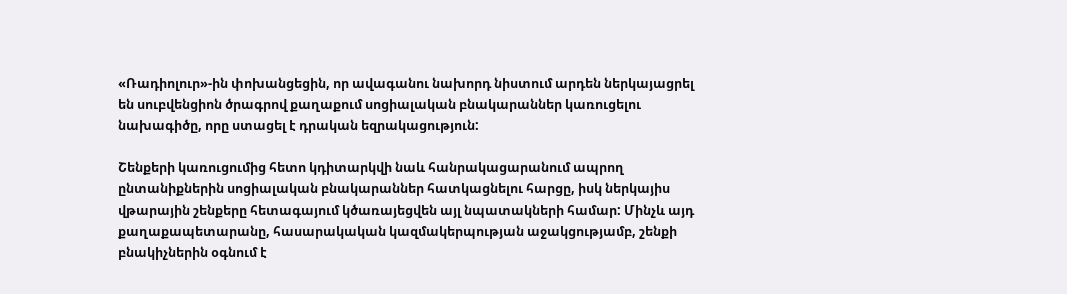«Ռադիոլուր»-ին փոխանցեցին, որ ավագանու նախորդ նիստում արդեն ներկայացրել են սուբվենցիոն ծրագրով քաղաքում սոցիալական բնակարաններ կառուցելու նախագիծը, որը ստացել է դրական եզրակացություն:

Շենքերի կառուցումից հետո կդիտարկվի նաև հանրակացարանում ապրող ընտանիքներին սոցիալական բնակարաններ հատկացնելու հարցը, իսկ ներկայիս վթարային շենքերը հետագայում կծառայեցվեն այլ նպատակների համար: Մինչև այդ քաղաքապետարանը, հասարակական կազմակերպության աջակցությամբ, շենքի բնակիչներին օգնում է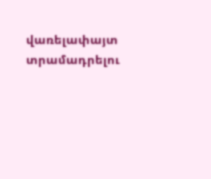վառելափայտ տրամադրելու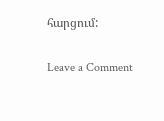հարցում:

Leave a Comment